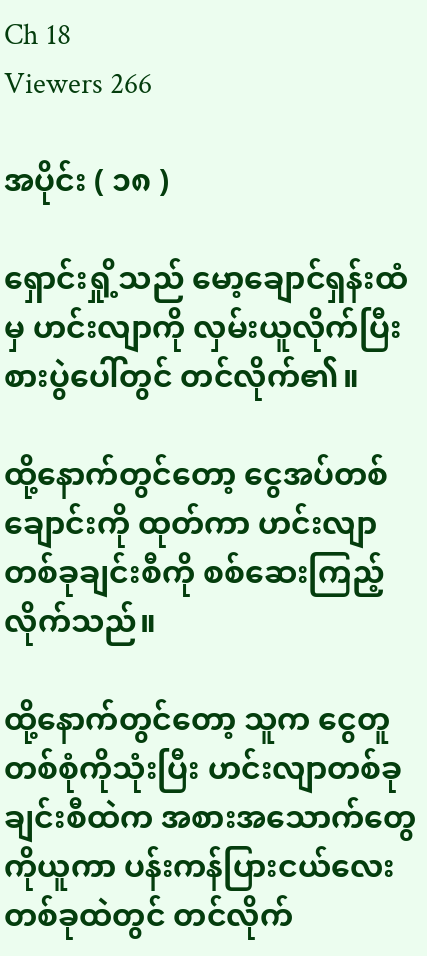Ch 18
Viewers 266

အပိုင်း ( ၁၈ )

ရှောင်းရှို့သည် မော့ချောင်ရှန်းထံမှ ဟင်းလျာကို လှမ်းယူလိုက်ပြီး စားပွဲပေါ်တွင် တင်လိုက်၏။

ထို့နောက်တွင်တော့ ငွေအပ်တစ်ချောင်းကို ထုတ်ကာ ဟင်းလျာတစ်ခုချင်းစီကို စစ်ဆေးကြည့်လိုက်သည်။

ထို့‌နောက်တွင်တော့ သူက ငွေတူတစ်စုံကိုသုံးပြီး ဟင်းလျာတစ်ခုချင်းစီထဲက အစားအသောက်တွေကိုယူကာ ပန်းကန်ပြားငယ်လေး တစ်ခုထဲတွင် တင်လိုက်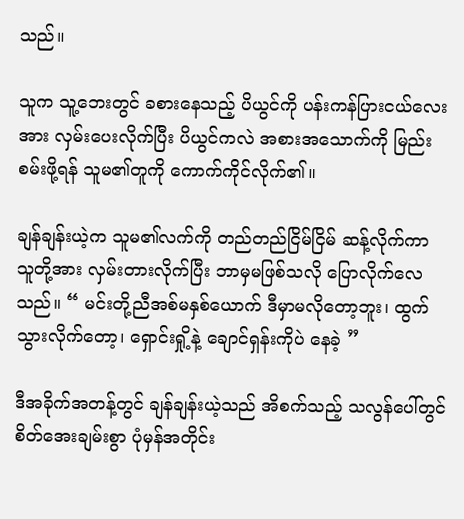သည်။

သူက သူ့ဘေးတွင် ခစားနေသည့် ပိယွင်ကို ပန်းကန်ပြားငယ်လေးအား လှမ်းပေးလိုက်ပြီး ပိယွင်ကလဲ အစားအသောက်ကို မြည်းစမ်းဖို့ရန် သူမ၏တူကို ကောက်ကိုင်လိုက်၏။

ချန်ချန်းယဲ့က သူမ၏လက်ကို တည်တည်ငြိမ်ငြိမ် ဆန့်လိုက်ကာ သူတို့အား လှမ်းတားလိုက်ပြီး ဘာမှမဖြစ်သလို ပြောလိုက်လေသည်။ “ မင်းတို့ညီအစ်မနှစ်ယောက် ဒီမှာမလိုတော့ဘူး၊ ထွက်သွားလိုက်တော့၊ ရှောင်းရှို့နဲ့ ချောင်ရှန်းကိုပဲ နေခဲ့ ”

ဒီအခိုက်အတန့်တွင် ချန်ချန်းယဲ့သည် အိစက်သည့် သလွန်ပေါ်တွင် စိတ်အေးချမ်းစွာ ပုံမှန်အတိုင်း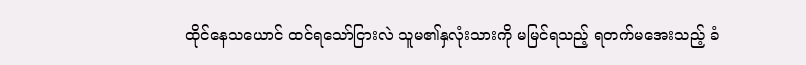ထိုင်နေသယောင် ထင်ရသော်ငြားလဲ သူမ၏နှလုံးသားကို မမြင်ရသည့် ရတက်မ‌အေးသည့် ခံ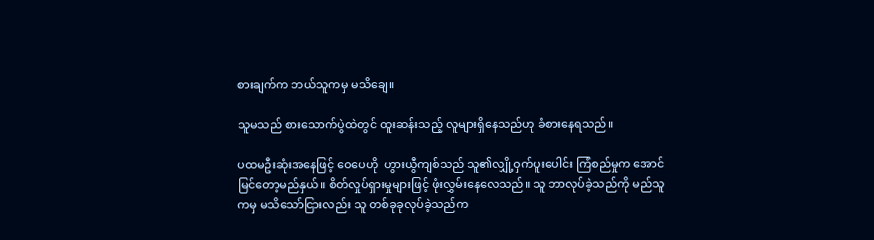စားချက်က ဘယ်သူကမှ မသိချေ။

သူမသည် စားသောက်ပွဲထဲတွင် ထူးဆန်းသည့် လူများရှိနေသည်ဟု ခံစားနေရသည်။

ပထမဦးဆုံးအနေဖြင့် ဝေပေဟို  ဟွားယွီကျစ်သည် သူ၏လျှို့ဝှက်ပူးပေါင်း ကြံစည်မှုက အောင်မြင်တော့မည်နှယ်။ စိတ်လှုပ်ရှားမှုများဖြင့် ဖုံးလွှမ်းနေလေသည်။ သူ ဘာလုပ်ခဲ့သည်ကို မည်သူကမှ မသိသော်ငြားလည်း သူ တစ်ခုခုလုပ်ခဲ့သည်က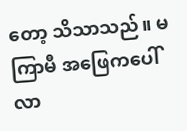တော့ သိသာသည်။ မကြာမီ အဖြေကပေါ် လာ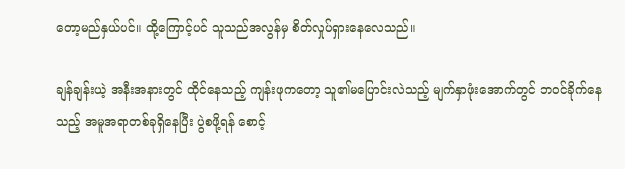တော့မည်နှယ်ပင်။ ထို့ကြောင့်ပင် သူသည်အလွန်မှ စိတ်လှုပ်ရှားနေလေသည်။

ချန်ချန်းယဲ့ အနီးအနားတွင် ထိုင်နေသည့် ကျန်းဖုကတော့ သူ၏မပြောင်းလဲသည့် မျက်နှာဖုံးအောက်တွင် ဘဝင်ခိုက်နေသည့် အမူအရာတစ်ခုရှိနေပြီး ပွဲစဖို့ရန် စောင့်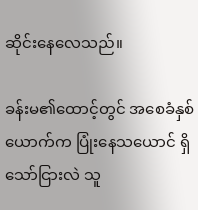ဆိုင်းနေလေသည်။

ခန်းမ၏ထောင့်တွင် အစေခံနှစ်ယောက်က ပြုံးနေသယောင် ရှိသော်ငြားလဲ သူ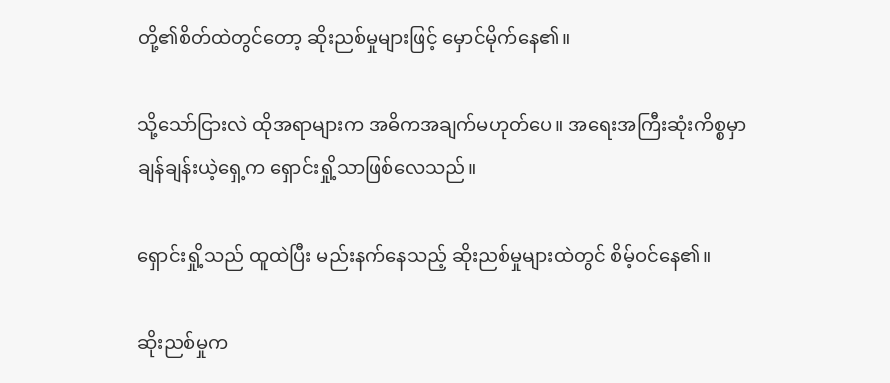တို့၏စိတ်ထဲတွင်တော့ ဆိုးညစ်မှုများဖြင့် မှောင်မိုက်နေ၏။

သို့သော်ငြားလဲ ထိုအရာများက အဓိကအချက်မဟုတ်ပေ။ အ‌ရေးအကြီးဆုံးကိစ္စမှာ ချန်ချန်းယဲ့ရှေ့က ရှောင်းရှို့သာဖြစ်လေသည်။

ရှောင်းရှို့သည် ထူထဲပြီး မည်းနက်နေသည့် ဆိုးညစ်မှုများထဲတွင် စိမ့်ဝင်နေ၏။

ဆိုးညစ်မှုက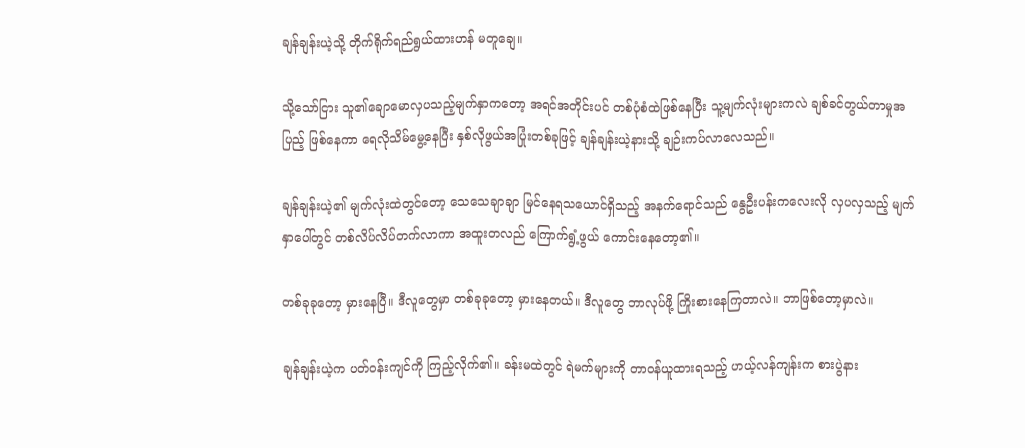ချန်ချန်းယဲ့သို့ တိုက်ရိုက်ရည်ရွယ်ထားဟန် မတူချေ။

သို့သော်ငြား သူ၏ချောမောလှပသည့်မျက်နှာကတော့ အရင်အတိုင်းပင် တစ်ပုံစံထဲဖြစ်နေပြီး သူ့မျက်လုံးများကလဲ ချစ်ခင်တွယ်တာမှုအပြည့် ဖြစ်နေကာ ရေလိုသိမ်မွေ့နေပြီး နှစ်လိုဖွယ်အပြုံးတစ်ခုဖြင့် ချန်ချန်းယဲ့နားသို့ ချဉ်းကပ်လာလေသည်။

ချန်ချန်းယဲ့၏ မျက်လုံးထဲတွင်တော့ သေသေချာချာ မြင်နေရသယောင်ရှိသည့် အနက်ရောင်သည် နွေဦးပန်းကလေးလို လှပလှသည့် မျက်နှာပေါ်တွင် တစ်လိပ်လိပ်တက်လာကာ အထူးတလည် ကြောက်ရွံ့ဖွယ် ကောင်းနေတော့၏။

တစ်ခုခုတော့ မှားနေပြီ။ ဒီလူတွေမှာ တစ်ခုခုတော့ မှားနေတယ်။ ဒီလူတွေ ဘာလုပ်ဖို့ ကြိုးစားနေကြတာလဲ။ ဘာဖြစ်တော့မှာလဲ။

ချန်ချန်းယဲ့က ပတ်ဝန်းကျင်ကို ကြည့်လိုက်၏။ ခန်းမထဲတွင် ရဲမက်များကို တာဝန်ယူထားရသည့် ဟယ့်လန်ကျန်းက စားပွဲနား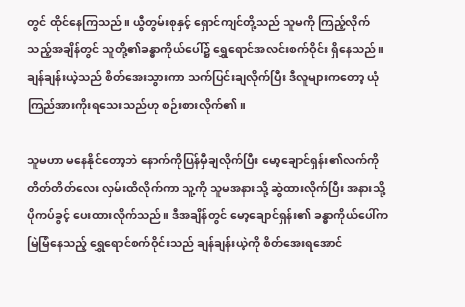တွင် ထိုင်နေကြသည်။ ယွီတွမ်းစုနှင့် ရှောင်ကျင်တို့သည် သူမကို ကြည့်လိုက်သည့်အချိန်တွင် သူတို့၏ခန္ဓာကိုယ်ပေါ်၌ ရွှေရောင်အလင်းစက်ဝိုင်း ရှိနေသည်။ ချန်ချန်းယဲ့သည် စိတ်အေးသွားကာ သက်ပြင်းချလိုက်ပြီး ဒီလူများကတော့ ယုံကြည်အားကိုးရသေးသည်ဟု စဉ်းစားလိုက်၏။

သူမဟာ မနေနိုင်တော့ဘဲ နောက်ကိုပြန်မှီချလိုက်ပြီး မော့ချောင်ရှန်း၏လက်ကို တိတ်တိတ်လေး လှမ်းထိလိုက်ကာ သူ့ကို သူမအနားသို့ ဆွဲထားလိုက်ပြီး အနားသို့ ပိုကပ်ခွင့် ပေးထားလိုက်သည်။ ဒီအချိန်တွင် မော့ချောင်ရှန်း၏ ခန္ဓာကိုယ်ပေါ်က မြဲမြံနေသည့် ရွှေရောင်စက်ဝိုင်းသည် ချန်ချန်းယဲ့ကို စိတ်အေးရအောင်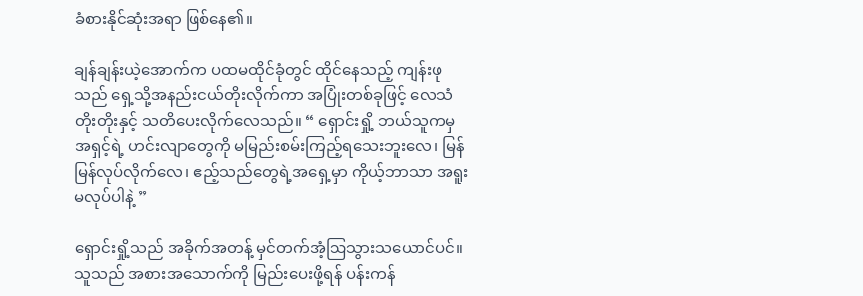ခံစားနိုင်ဆုံးအရာ ဖြစ်နေ၏။

ချန်ချန်းယဲ့အောက်က ပထမထိုင်ခုံတွင် ထိုင်နေသည့် ကျန်းဖုသည် ရှေ့သို့အနည်းငယ်တိုးလိုက်ကာ အပြုံးတစ်ခုဖြင့် လေသံတိုးတိုးနှင့် သတိပေးလိုက်လေသည်။ “ ရှောင်းရှို့ ဘယ်သူကမှ အရှင့်ရဲ့ ဟင်းလျာတွေကို မမြည်းစမ်းကြည့်ရသေးဘူးလေ၊ မြန်မြန်လုပ်လိုက်လေ၊ ဧည့်သည်တွေရဲ့အရှေ့မှာ ကိုယ့်ဘာသာ အရူးမလုပ်ပါနဲ့ ”

ရှောင်းရှို့သည် အခိုက်အတန့် မှင်တက်အံ့ဩသွားသယောင်ပင်။ သူသည် အစားအသောက်ကို မြည်းပေးဖို့ရန် ပန်းကန်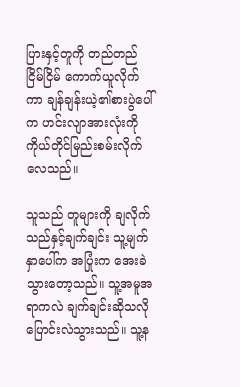ပြားနှင့်တူကို တည်တည်ငြိမ်ငြိမ် ကောက်ယူလိုက်ကာ ချန်ချန်းယဲ့၏စားပွဲပေါ်က ဟင်းလျာအားလုံးကို ကိုယ်တိုင်မြည်းစမ်းလိုက်လေသည်။

သူသည် တူများကို ချလိုက်သည်နှင့်ချက်ချင်း သူ့မျက်နှာပေါ်က အပြုံးက အေးခဲသွားတော့သည်။ သူ့အမူအရာကလဲ ချက်ချင်းဆိုသလို ပြောင်းလဲသွားသည်။ သူ့န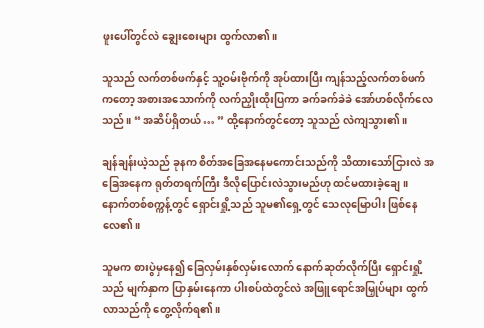ဖူးပေါ်တွင်လဲ ချွေးစေးများ ထွက်လာ၏။

သူသည် လက်တစ်ဖက်နှင့် သူ့ဝမ်းဗိုက်ကို အုပ်ထားပြီး ကျန်သည့်လက်တစ်ဖက်ကတော့ အစားအ‌သောက်ကို လက်ညှိုးထိုးပြကာ ခက်ခက်ခဲခဲ အော်ဟစ်လိုက်လေသည်။ “ အဆိပ်ရှိတယ် … ” ထို့နောက်တွင်တော့ သူသည် လဲကျသွား၏။

ချန်ချန်းယဲ့သည် ခုနက စိတ်အခြေအနေမကောင်းသည်ကို သိထားသော်ငြားလဲ အခြေအနေက ရုတ်တရက်ကြီး ဒီလိုပြောင်းလဲသွားမည်ဟု ထင်မထားခဲ့ချေ။ နောက်တစ်စက္ကန့်တွင် ရှောင်းရှို့သည် သူမ၏ရှေ့တွင် သေလုမြောပါး ဖြစ်နေလေ၏။

သူမက စားပွဲမှနေ၍ ခြေလှမ်းနှစ်လှမ်းလောက် နောက်ဆုတ်လိုက်ပြီး ရှောင်းရှို့သည် မျက်နှာက ပြာနှမ်းနေကာ ပါးစပ်ထဲတွင်လဲ အဖြူရောင်အမြှုပ်များ ထွက်လာသည်ကို တွေ့လိုက်ရ၏။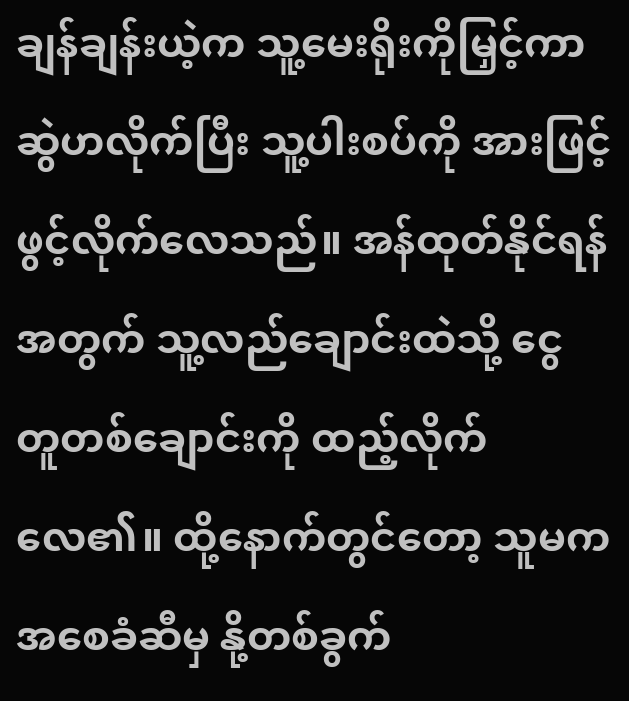ချန်ချန်းယဲ့က သူ့မေးရိုးကိုမြှင့်ကာ ဆွဲဟလိုက်ပြီး သူ့ပါးစပ်ကို အားဖြင့် ဖွင့်လိုက်လေသည်။ အန်ထုတ်နိုင်ရန်အတွက် သူ့လည်ချောင်းထဲသို့ ငွေတူ‌တစ်ချောင်းကို ထည့်လိုက်လေ၏။ ထို့နောက်တွင်တော့ သူမက အစေခံဆီမှ နို့တစ်ခွက်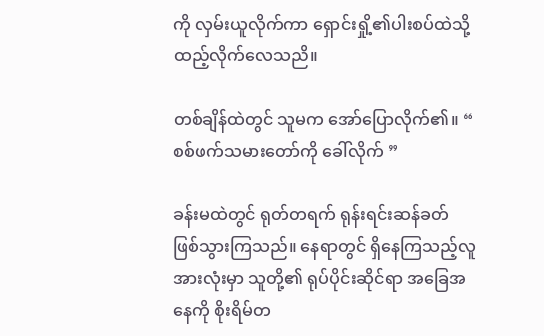ကို လှမ်းယူလိုက်ကာ ရှောင်းရှို့၏ပါးစပ်ထဲသို့ ထည့်လိုက်လေသညိ။

တစ်ချိန်ထဲတွင် သူမက အော်ပြောလိုက်၏။ “ စစ်ဖက်သမားတော်ကို ခေါ်လိုက် ”

ခန်းမထဲတွင် ရုတ်တရက် ရုန်းရင်းဆန်ခတ် ဖြစ်သွားကြသည်။ နေရာတွင် ရှိနေကြသည့်လူအားလုံးမှာ သူတို့၏ ရုပ်ပိုင်းဆိုင်ရာ အခြေအနေကို စိုးရိမ်တ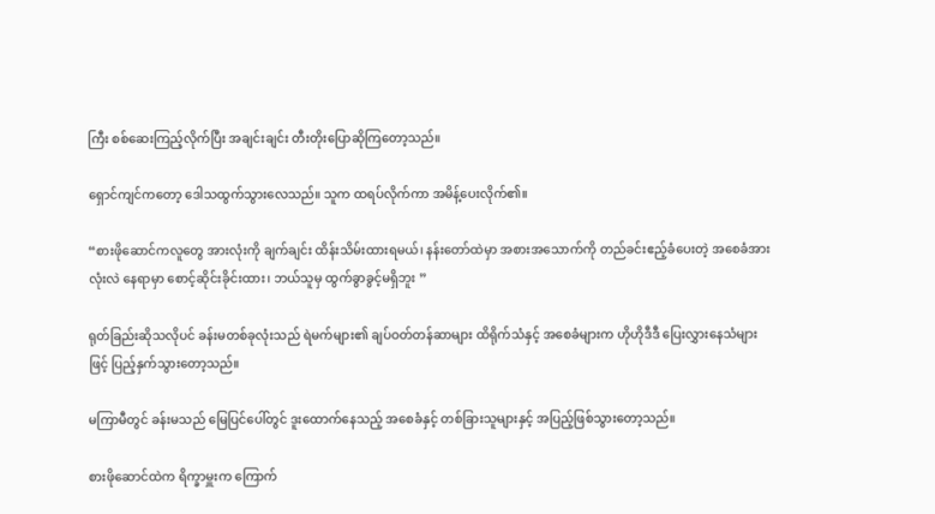ကြီး စစ်ဆေးကြည့်လိုက်ပြီး အချင်းချင်း တီးတိုးပြောဆိုကြတော့သည်။

ရှောင်ကျင်ကတော့ ဒေါသထွက်သွားလေသည်။ သူက ထရပ်လိုက်ကာ အမိန့်ပေးလိုက်၏။

“စားဖိုဆောင်ကလူတွေ အားလုံးကို ချက်ချင်း ထိန်းသိမ်းထားရမယ်၊ နန်းတော်ထဲမှာ အစားအသောက်ကို တည်ခင်းဧည့်ခံပေးတဲ့ အစေခံအားလုံးလဲ နေရာမှာ စောင့်ဆိုင်းခိုင်းထား၊ ဘယ်သူမှ ထွက်ခွာခွင့်မရှိဘူး ”

ရုတ်ခြည်းဆိုသလိုပင် ခန်းမတစ်ခုလုံးသည် ရဲမက်များ၏ ချပ်ဝတ်တန်ဆာများ ထိရိုက်သံနှင့် အစေခံများက ဟိုဟိုဒီဒီ ပြေးလွှားနေသံများဖြင့် ပြည့်နှက်သွားတော့သည်။

မကြာမီတွင် ခန်းမသည် မြေပြင်ပေါ်တွင် ဒူးထောက်နေသည့် အစေခံနှင့် တစ်ခြားသူများနှင့် အပြည့်ဖြစ်သွားတော့သည်။

စားဖိုဆောင်ထဲက ရိက္ခာမှူးက ကြောက်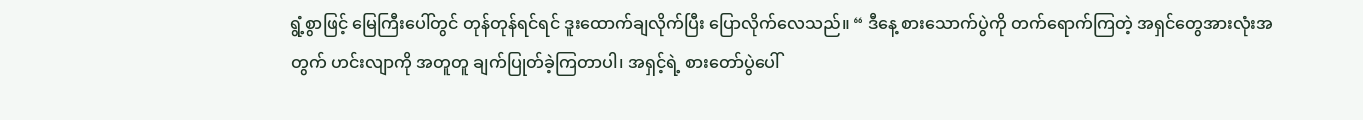ရွံ့စွာဖြင့် မြေကြီးပေါ်တွင် တုန်တုန်ရင်ရင် ဒူးထောက်ချလိုက်ပြီး ပြောလိုက်လေသည်။ “ ဒီနေ့ စားသောက်ပွဲကို တက်ရောက်ကြတဲ့ အရှင်တွေအားလုံးအတွက် ဟင်းလျာကို အတူတူ ချက်ပြုတ်ခဲ့ကြတာပါ၊ အရှင့်ရဲ့ စားတော်ပွဲပေါ်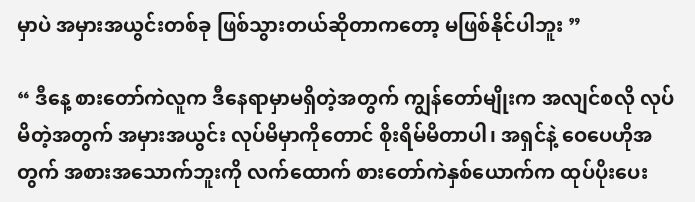မှာပဲ အမှားအယွင်းတစ်ခု ဖြစ်သွားတယ်ဆိုတာကတော့ မဖြစ်နိုင်ပါဘူး ”

“ ဒီနေ့ စားတော်ကဲလူက ဒီနေရာမှာမရှိတဲ့အတွက် ကျွန်တော်မျိုးက အလျင်စလို လုပ်မိတဲ့အတွက် အမှားအယွင်း လုပ်မိမှာကိုတောင် စိုးရိမ်မိတာပါ၊ အရှင်နဲ့ ဝေပေဟိုအတွက် အစားအသောက်ဘူးကို လက်ထောက် စားတော်ကဲနှစ်ယောက်က ထုပ်ပိုးပေး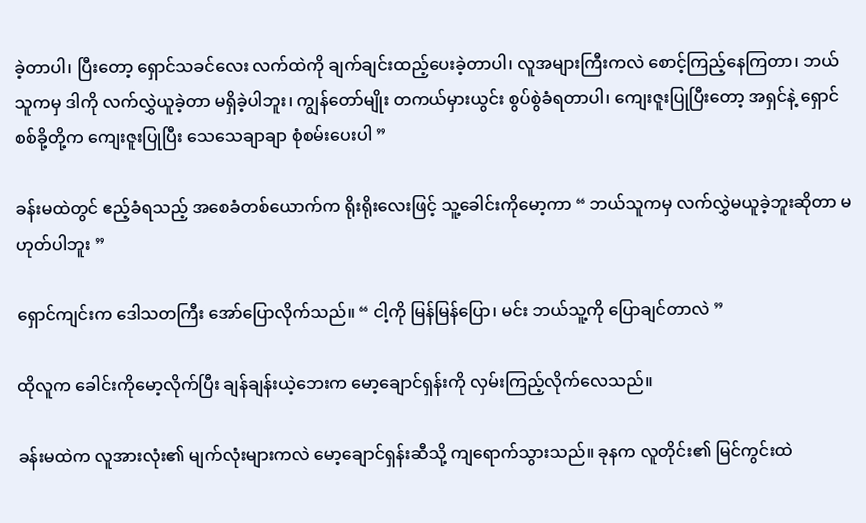ခဲ့တာပါ၊ ပြီးတော့ ရှောင်သခင်လေး လက်ထဲကို ချက်ချင်းထည့်ပေးခဲ့တာပါ၊ လူအများကြီးကလဲ စောင့်ကြည့်နေကြတာ၊ ဘယ်သူကမှ ဒါကို လက်လွှဲယူခဲ့တာ မရှိခဲ့ပါဘူး၊ ကျွန်တော်မျိုး တကယ်မှားယွင်း စွပ်စွဲခံရတာပါ၊ ကျေးဇူးပြုပြီးတော့ အရှင်နဲ့ ရှောင်စစ်ခို့တို့က ကျေးဇူးပြုပြီး သေသေချာချာ စုံစမ်းပေးပါ ”

ခန်းမထဲတွင် ဧည့်ခံရသည့် အစေခံတစ်ယောက်က ရိုးရိုးလေးဖြင့် သူ့ခေါင်းကိုမော့ကာ “ ဘယ်သူကမှ လက်လွှဲမယူခဲ့ဘူးဆိုတာ မဟုတ်ပါဘူး ”

ရှောင်ကျင်းက ဒေါသတကြီး အော်ပြောလိုက်သည်။ “ ငါ့ကို မြန်မြန်ပြော၊ မင်း ဘယ်သူ့ကို ပြောချင်တာလဲ ”

ထိုလူက ခေါင်းကိုမော့လိုက်ပြီး ချန်ချန်းယဲ့ဘေးက မော့ချောင်ရှန်းကို လှမ်းကြည့်လိုက်လေသည်။

ခန်းမထဲက လူအားလုံး၏ မျက်လုံးများကလဲ မော့ချောင်ရှန်းဆီသို့ ကျရောက်သွားသည်။ ခုနက လူတိုင်း၏ မြင်ကွင်းထဲ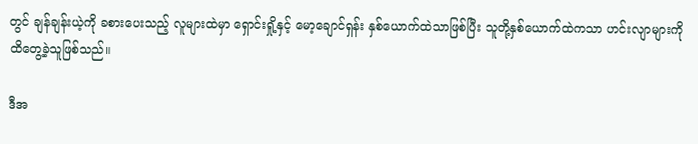တွင် ချန်ချန်းယဲ့ကို ခစားပေးသည့် လူများထဲမှာ ရှောင်းရှို့နှင့် မော့ချောင်ရှန်း နှစ်ယောက်ထဲသာဖြစ်ပြီး သူတို့နှစ်ယောက်ထဲကသာ ဟင်းလျာများကို ထိတွေ့ခဲ့သူဖြစ်သည်။

ဒီအ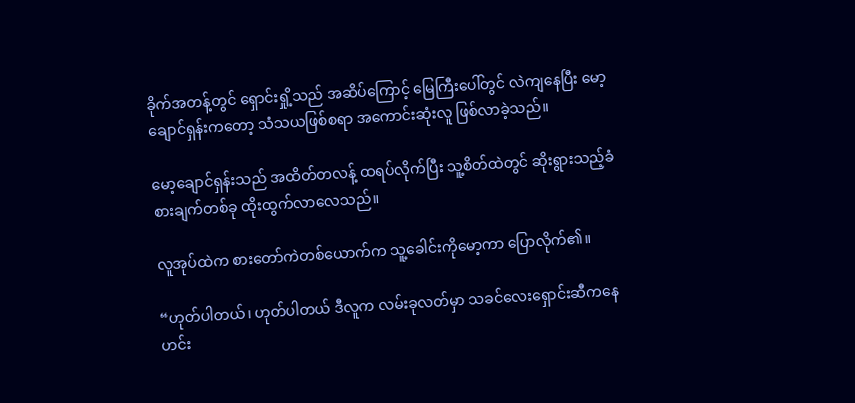ခိုက်အတန့်တွင် ရှောင်းရှို့သည် အဆိပ်ကြောင့် မြေကြီးပေါ်တွင် လဲကျနေပြီး မော့ချောင်ရှန်းကတော့ သံသယဖြစ်စရာ အကောင်းဆုံးလူ ဖြစ်လာခဲ့သည်။

မော့ချောင်ရှန်းသည် အထိတ်တလန့် ထရပ်လိုက်ပြီး သူ့စိတ်ထဲတွင် ဆိုးရွားသည့်ခံစားချက်တစ်ခု ထိုးထွက်လာလေသည်။

လူအုပ်ထဲက စားတော်ကဲတစ်ယောက်က သူ့ခေါင်းကိုမော့ကာ ပြောလိုက်၏။

“ဟုတ်ပါတယ်၊ ဟုတ်ပါတယ် ဒီလူက လမ်းခုလတ်မှာ သခင်လေးရှောင်းဆီကနေ ဟင်း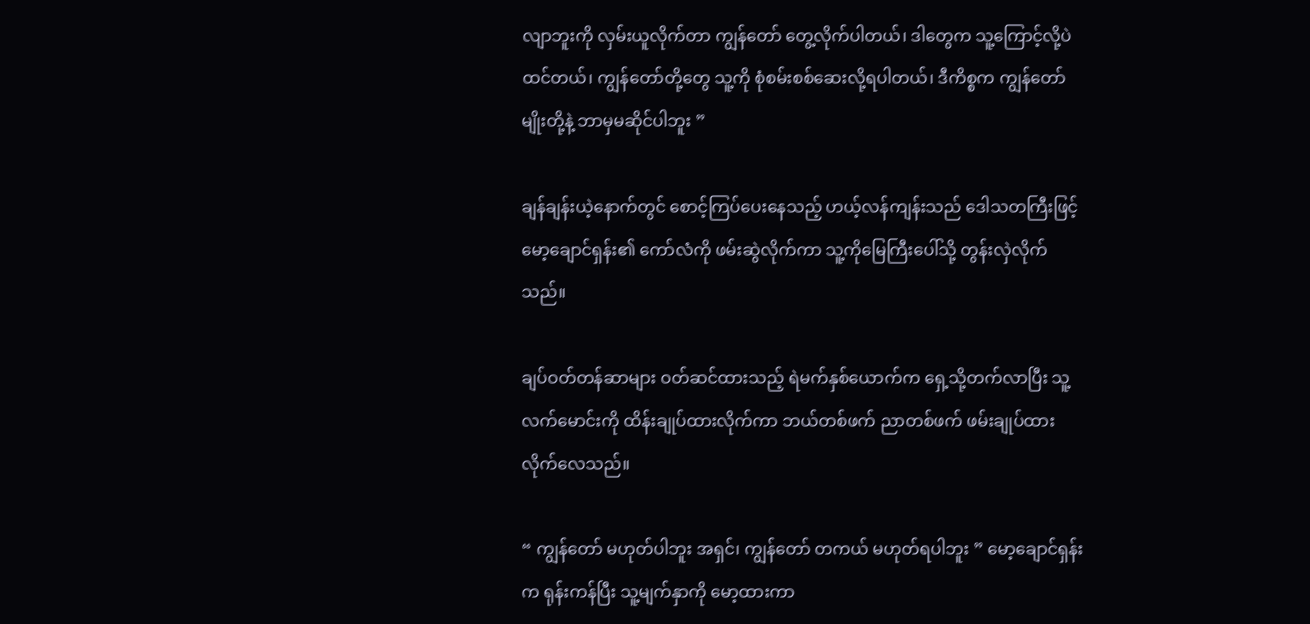လျာဘူးကို လှမ်းယူလိုက်တာ ကျွန်တော် တွေ့လိုက်ပါတယ်၊ ဒါတွေက သူ့ကြောင့်လို့ပဲ ထင်တယ်၊ ကျွန်တော်တို့တွေ သူ့ကို စုံစမ်းစစ်ဆေးလို့ရပါတယ်၊ ဒီကိစ္စက ကျွန်တော်မျိုးတို့နဲ့ ဘာမှမဆိုင်ပါဘူး ”

ချန်ချန်းယဲ့နောက်တွင် စောင့်ကြပ်ပေးနေသည့် ဟယ့်လန်ကျန်းသည် ဒေါသတကြီးဖြင့် မော့ချောင်ရှန်း၏ ကော်လံကို ဖမ်းဆွဲလိုက်ကာ သူ့ကိုမြေကြီးပေါ်သို့ တွန်းလှဲလိုက်သည်။

ချပ်ဝတ်တန်ဆာများ ဝတ်ဆင်ထားသည့် ရဲမက်နှစ်ယောက်က ရှေ့သို့တက်လာပြီး သူ့လက်မောင်းကို ထိန်းချုပ်ထားလိုက်ကာ ဘယ်တစ်ဖက် ညာတစ်ဖက် ဖမ်းချုပ်ထားလိုက်လေသည်။

“ ကျွန်တော် မဟုတ်ပါဘူး အရှင်၊ ကျွန်‌တော် တကယ် မဟုတ်ရပါဘူး ” မော့ချောင်ရှန်းက ရုန်းကန်ပြီး သူ့မျက်နှာကို မော့ထားကာ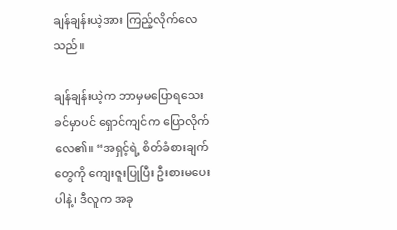ချန်ချန်းယဲ့အား ကြည့်လိုက်လေသည်။

ချန်ချန်းယဲ့က ဘာမှမပြောရသေးခင်မှာပင် ရှောင်ကျင်က ပြောလိုက်လေ၏။ “အရှင့်ရဲ့ စိတ်ခံစားချက်တွေကို ကျေးဇူးပြုပြီး ဦးစားမပေးပါနဲ့၊ ဒီလူက အခု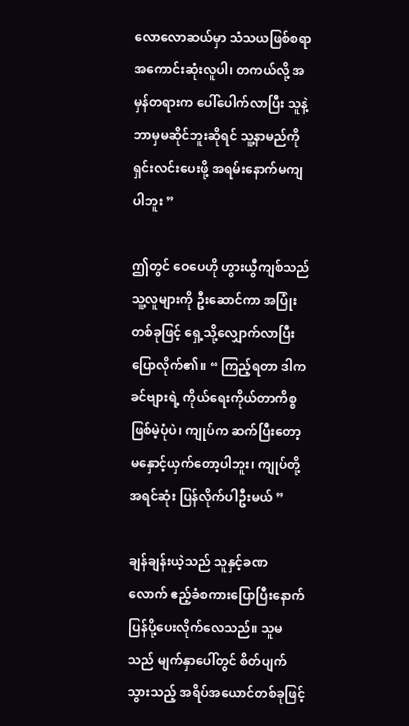လောလောဆယ်မှာ သံသယဖြစ်စရာ အကောင်းဆုံးလူပါ၊ တကယ်လို့ အမှန်တရားက ပေါ်ပေါက်လာပြီး သူနဲ့ဘာမှမဆိုင်ဘူးဆိုရင် သူ့နာမည်ကို ရှင်းလင်းပေးဖို့ အရမ်းနောက်မကျပါဘူး ”

ဤတွင် ဝေပေဟို ဟွားယွီကျစ်သည် သူ့လူများကို ဦးဆောင်ကာ အပြုံးတစ်ခုဖြင့် ရှေ့သို့လျှောက်လာပြီး ပြောလိုက်၏။ “ ကြည့်ရတာ ဒါက ခင်ဗျားရဲ့ ကိုယ်ရေးကိုယ်တာကိစ္စ ဖြစ်မဲ့ပုံပဲ၊ ကျုပ်က ဆက်ပြီးတော့ မနှောင့်ယှက်တော့ပါဘူး၊ ကျုပ်တို့ အရင်ဆုံး ပြန်လိုက်ပါဦးမယ် ”

ချန်ချန်းယဲ့သည် သူနှင့်ခဏလောက် ဧည့်ခံစကားပြောပြီးနောက် ပြန်ပို့ပေးလိုက်လေသည်။ သူမသည် မျက်နှာပေါ်တွင် စိတ်ပျက်သွားသည့် အရိပ်အယောင်တစ်ခုဖြင့်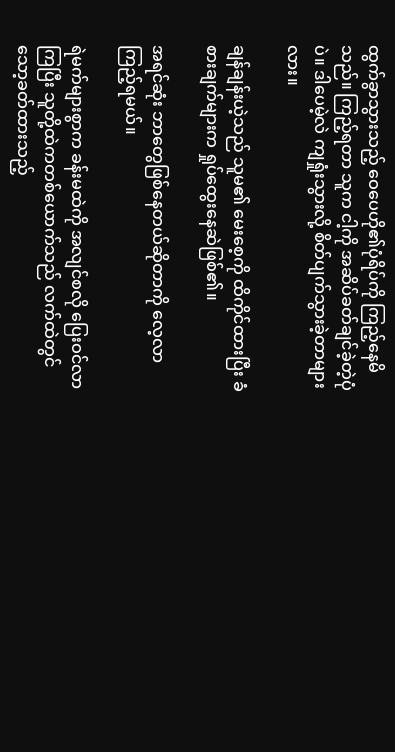ထွက်ခွာသွားသည့် ဝေပေဟို၏ပုံရိပ်ကို ကြည့်နေမိသည်။ ကြည့်ရတာ သူက ငါ့ကို အဆိပ်ခတ်ချင်ခဲ့တဲ့ပုံပဲ။ ဒါပေမဲ့လဲ ကျရှုံးသွားလို့ စိတ်ပျက်သွားခဲ့တာများလား။

ချန်ချန်းယဲ့သည် သူမ၏ မေးစေ့ကို ထိကိုင်ထားပြီး ခံစားချက်များက ရှုပ်ထွေးနေဆဲဖြစ်၏။

အရင်ဆုံး ဘာတွေဖြစ်နေတယ်ဆိုတာကို လေ့လာကြည့်ရမယ်။

ရဲမက်များစွာက ခန်းမထဲကို အလျင်စလို ပြေးဝင်လာကြပြီး သူတို့ထဲကတစ်ယောက်သည် လက်ထဲတွင် သော့ခတ်ထားသည့်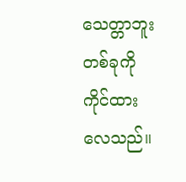သေတ္တာဘူးတစ်ခုကို ကိုင်ထားလေသည်။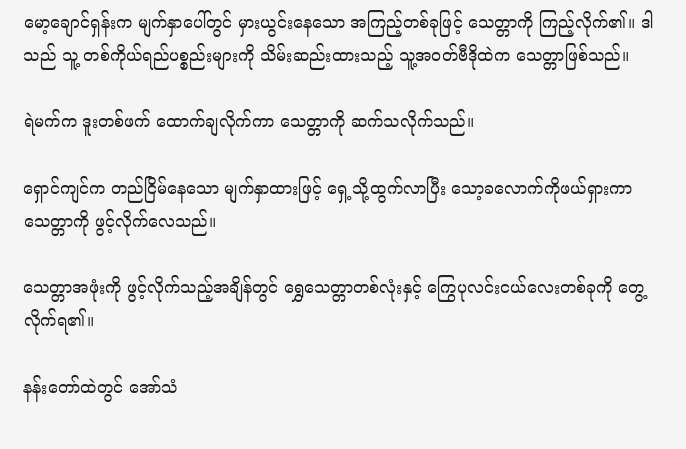မော့ချောင်ရှန်းက မျက်နှာပေါ်တွင် မှားယွင်းနေသော အကြည့်တစ်ခုဖြင့် သေတ္တာကို ကြည့်လိုက်၏။ ဒါသည် သူ့ တစ်ကိုယ်ရည်ပစ္စည်းများကို သိမ်းဆည်းထားသည့် သူ့အဝတ်ဗီဒိုထဲက သေတ္တာဖြစ်သည်။

ရဲမက်က ဒူးတစ်ဖက် ထောက်ချလိုက်ကာ သေတ္တာကို ဆက်သလိုက်သည်။

ရှောင်ကျင်က တည်ငြိမ်နေသော မျက်နှာထားဖြင့် ရှေ့သို့ထွက်လာပြီး သော့ခလောက်ကိုဖယ်ရှားကာ သေတ္တာကို ဖွင့်လိုက်လေသည်။

သေတ္တာအဖုံးကို ဖွင့်လိုက်သည့်အချိန်တွင် ရွှေသေတ္တာတစ်လုံးနှင့် ကြွေပုလင်းငယ်လေးတစ်ခုကို တွေ့လိုက်ရ၏။

နန်းတော်ထဲတွင် အော်သံ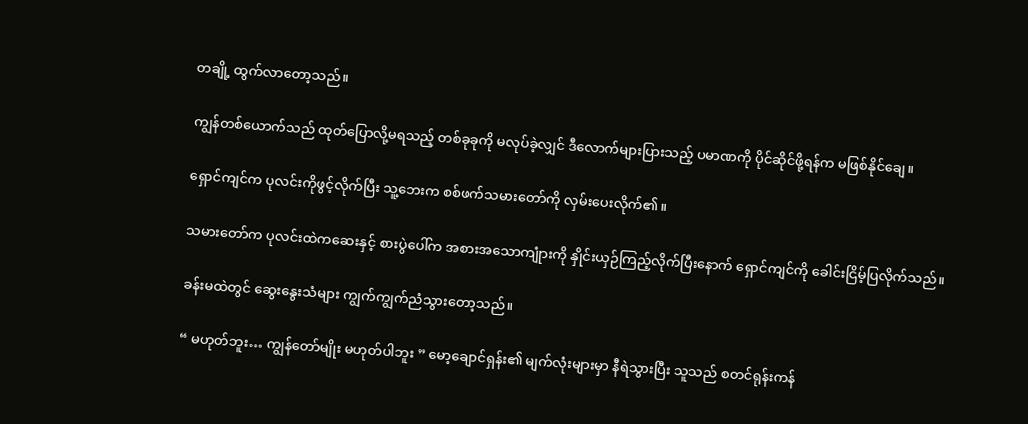တချို့ ထွက်လာတော့သည်။

ကျွန်တစ်ယောက်သည် ထုတ်ပြောလို့မရသည့် တစ်ခုခုကို မလုပ်ခဲ့လျှင် ဒီလောက်များပြားသည့် ပမာဏကို ပိုင်ဆိုင်ဖို့ရန်က မဖြစ်နိုင်ချေ။

ရှောင်ကျင်က ပုလင်းကိုဖွင့်လိုက်ပြီး သူ့ဘေးက စစ်ဖက်သမားတော်ကို လှမ်းပေးလိုက်၏။

သမားတော်က ပုလင်းထဲကဆေးနှင့် စားပွဲပေါ်က အစားအသောကျုံားကို နှိုင်းယှဉ်ကြည့်လိုက်ပြီးနောက် ရှောင်ကျင်ကို ခေါင်းငြိမ့်ပြလိုက်သည်။

ခန်းမထဲတွင် ဆွေးနွေးသံများ ကျွက်ကျွက်ညံသွားတော့သည်။

“ မဟုတ်ဘူး… ကျွန်တော်မျိုး မဟုတ်ပါဘူး ” မော့ချောင်ရှန်း၏ မျက်လုံးများမှာ နီရဲသွားပြီး သူသည် စတင်ရုန်းကန်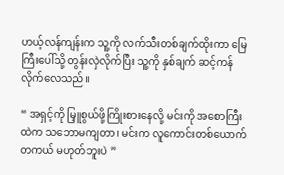ဟယ့်လန်ကျန်းက သူ့ကို လက်သီးတစ်ချက်ထိုးကာ မြေကြီးပေါ်သို့ တွန်းလှဲလိုက်ပြီး သူ့ကို နှစ်ချက် ဆင့်ကန်လိုက်လေသည်။

“ အရှင့်ကို မြှူစွယ်ဖို့ကြိုးစားနေလို့ မင်းကို အစောကြီးထဲက သဘောမကျတာ၊ မင်းက လူကောင်းတစ်ယောက် တကယ် မဟုတ်ဘူးပဲ ”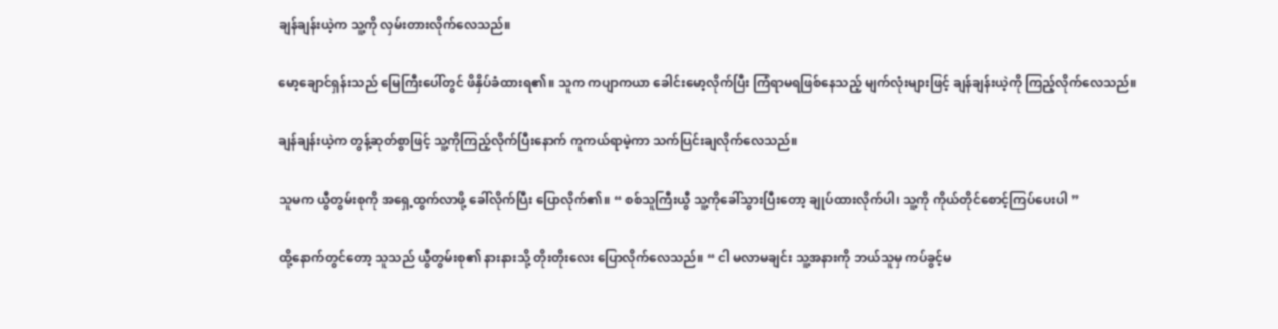ချန်ချန်းယဲ့က သူ့ကို လှမ်းတားလိုက်လေသည်။

မော့ချောင်ရှန်းသည် မြေကြီးပေါ်တွင် ဖိနှိပ်ခံထားရ၏။ သူက ကပျာကယာ ခေါင်းမော့လိုက်ပြီး ကြံရာမရဖြစ်နေသည့် မျက်လုံးများဖြင့် ချန်ချန်းယဲ့ကို ကြည့်လိုက်လေသည်။

ချန်ချန်းယဲ့က တွန့်ဆုတ်စွာဖြင့် သူ့ကိုကြည့်လိုက်ပြီးနောက် ကူကယ်ရာမဲ့ကာ သက်ပြင်းချလိုက်လေသည်။

သူမက ယွီတွမ်းစုကို အရှေ့ထွက်လာဖို့ ခေါ်လိုက်ပြီး ပြောလိုက်၏။ “ စစ်သူကြီးယွီ သူ့ကိုခေါ်သွားပြီးတော့ ချုပ်ထားလိုက်ပါ၊ သူ့ကို ကိုယ်တိုင်စောင့်ကြပ်ပေးပါ ”

ထို့နောက်တွင်တော့ သူသည် ယွီတွမ်းစု၏ နားနားသို့ တိုးတိုးလေး ပြောလိုက်လေသည်။ “ ငါ မလာမချင်း သူ့အနားကို ဘယ်သူမှ ကပ်ခွင့်မ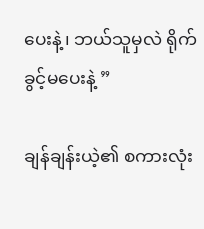ပေးနဲ့၊ ဘယ်သူမှလဲ ရိုက်ခွင့်မပေးနဲ့ ”

ချန်ချန်းယဲ့၏ စကားလုံး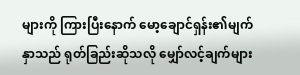များကို ကြားပြီးနောက် မော့ချောင်ရှန်း၏မျက်နှာသည် ရုတ်ခြည်းဆိုသလို မျှော်လင့်ချက်များ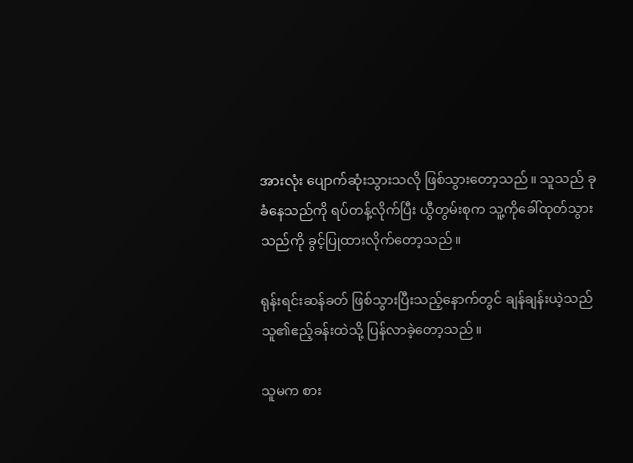အားလုံး ပျောက်ဆုံးသွားသလို ဖြစ်သွားတော့သည်။ သူသည် ခုခံနေသည်ကို ရပ်တန့်လိုက်ပြီး ယွီတွမ်းစုက သူ့ကိုခေါ်ထုတ်သွားသည်ကို ခွင့်ပြုထားလိုက်တော့သည်။

ရုန်းရင်းဆန်ခတ် ဖြစ်သွားပြီးသည့်နောက်တွင် ချန်ချန်းယဲ့သည် သူ၏ဧည့်ခန်းထဲသို့ ပြန်လာခဲ့တော့သည်။

သူမက စား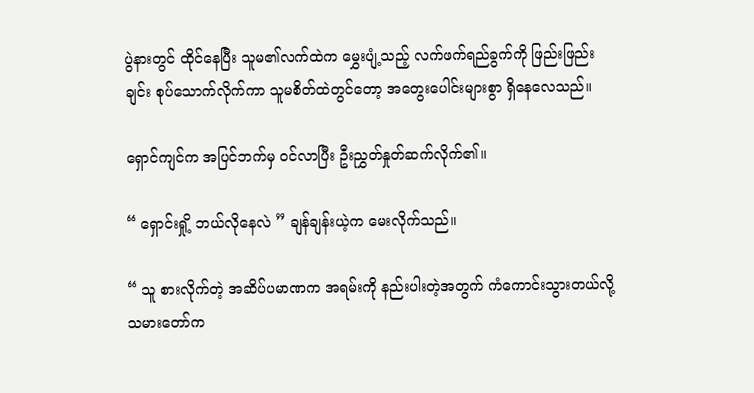ပွဲနားတွင် ထိုင်နေပြီး သူမ၏လက်ထဲက မွှေးပျံ့သည့် လက်ဖက်ရည်ခွက်ကို ဖြည်းဖြည်းချင်း စုပ်သောက်လိုက်ကာ သူမစိတ်ထဲတွင်တော့ အတွေးပေါင်းများစွာ ရှိနေလေသည်။

ရှောင်ကျင်က အပြင်ဘက်မှ ဝင်လာပြီး ဦးညွှတ်နှုတ်ဆက်လိုက်၏။

“ ရှောင်းရှို့ ဘယ်လိုနေလဲ ” ချန်ချန်းယဲ့က မေးလိုက်သည်။

“ သူ စားလိုက်တဲ့ အဆိပ်ပမာဏက အရမ်းကို နည်းပါးတဲ့အတွက် ကံကောင်းသွားတယ်လို့ သမားတော်က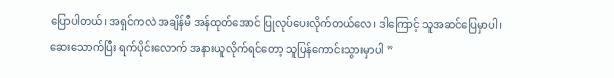ပြောပါတယ်၊ အရှင်ကလဲ အချိန်မီ အန်ထုတ်အောင် ပြုလုပ်ပေးလိုက်တယ်လေ၊ ဒါကြောင့် သူအဆင်ပြေမှာပါ၊ ဆေးသောက်ပြီး ရက်ပိုင်းလောက် အနားယူလိုက်ရင်တော့ သူပြန်ကောင်းသွားမှာပါ ”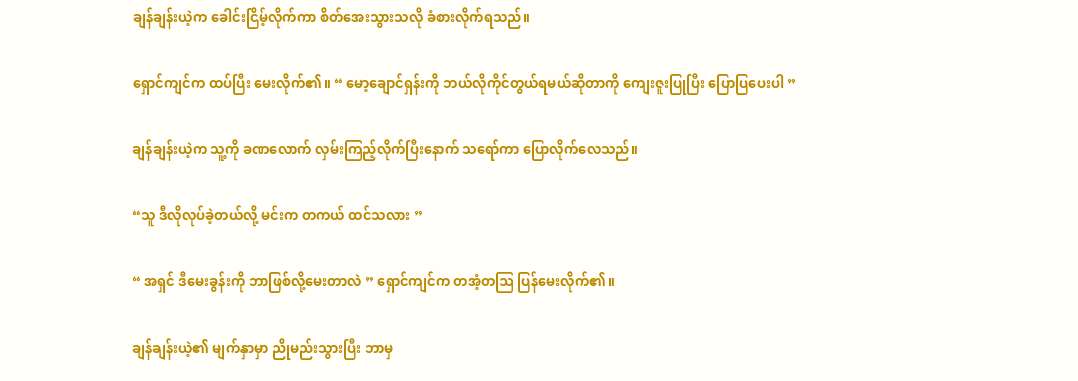ချန်ချန်းယဲ့က ခေါင်းငြိမ့်လိုက်ကာ စိတ်အေးသွားသလို ခံစားလိုက်ရသည်။

ရှောင်ကျင်က ထပ်ပြီး မေးလိုက်၏။ “ မော့ချောင်ရှန်းကို ဘယ်လိုကိုင်တွယ်ရမယ်ဆိုတာကို ကျေးဇူးပြုပြီး ပြောပြပေးပါ ”

ချန်ချန်းယဲ့က သူ့ကို ခဏလောက် လှမ်းကြည့်လိုက်ပြီးနောက် သရော်ကာ ပြောလိုက်လေသည်။

“သူ ဒီလိုလုပ်ခဲ့တယ်လို့ မင်းက တကယ် ထင်သလား ”

“ အရှင် ဒီမေးခွန်းကို ဘာဖြစ်လို့မေးတာလဲ ” ရှောင်ကျင်က တအံ့တဩ ပြန်မေးလိုက်၏။

ချန်ချန်းယဲ့၏ မျက်နှာမှာ ညိုမည်းသွားပြီး ဘာမှ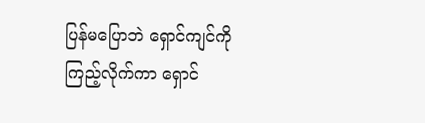ပြန်မပြောဘဲ ရှောင်ကျင်ကို ကြည့်လိုက်ကာ ရှောင်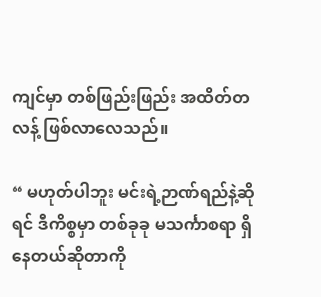ကျင်မှာ တစ်ဖြည်းဖြည်း အထိတ်တလန့် ဖြစ်လာလေသည်။

“ မဟုတ်ပါဘူး မင်းရဲ့ဉာဏ်ရည်နဲ့ဆိုရင် ဒီကိစ္စမှာ တစ်ခုခု မသင်္ကာစရာ ရှိနေတယ်ဆိုတာကို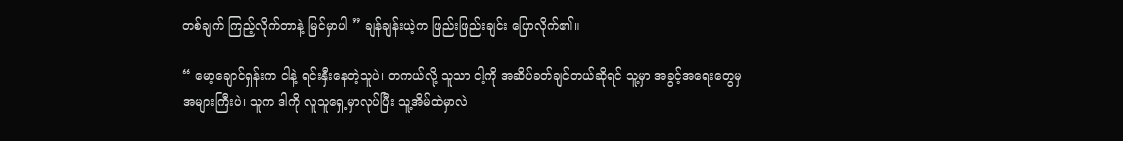တစ်ချက် ကြည့်လိုက်တာနဲ့ မြင်မှာပါ ” ချန်ချန်းယဲ့က ဖြည်းဖြည်းချင်း ပြောလိုက်၏။

“ မော့ချောင်ရှန်းက ငါနဲ့ ရင်းနှီးနေတဲ့သူပဲ၊ တကယ်လို့ သူသာ ငါ့ကို အဆိပ်ခတ်ချင်တယ်ဆိုရင် သူ့မှာ အခွင့်အရေးတွေမှ အများကြီးပဲ၊ သူက ဒါကို လူသူရှေ့မှာလုပ်ပြီး သူ့အိမ်ထဲမှာလဲ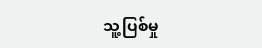သူ့ပြစ်မှု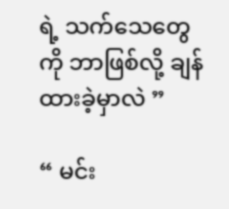ရဲ့ သက်သေတွေကို ဘာဖြစ်လို့ ချန်ထားခဲ့မှာလဲ ”

“ မင်း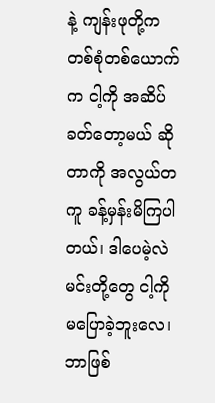နဲ့ ကျန်းဖုတို့က တစ်စုံတစ်ယောက်က ငါ့ကို အဆိပ်ခတ်တော့မယ် ဆိုတာကို အလွယ်တကူ ခန့်မှန်းမိကြပါတယ်၊ ဒါပေမဲ့လဲ မင်းတို့တွေ ငါ့ကို မပြောခဲ့ဘူးလေ၊ ဘာဖြစ်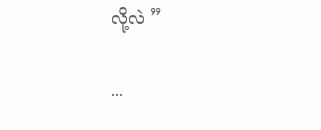လို့လဲ ”

...